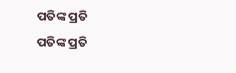ପତିଙ୍କ ପ୍ରତି
ପତିଙ୍କ ପ୍ରତି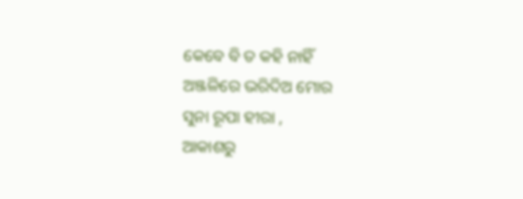କେବେ ବି ତ କହି ନାହିଁ
ଅଞ୍ଜଳିରେ ଭରିଦିଅ ମୋର
ସୁନା ରୂପା ହୀରା ,
ଆକାଶରୁ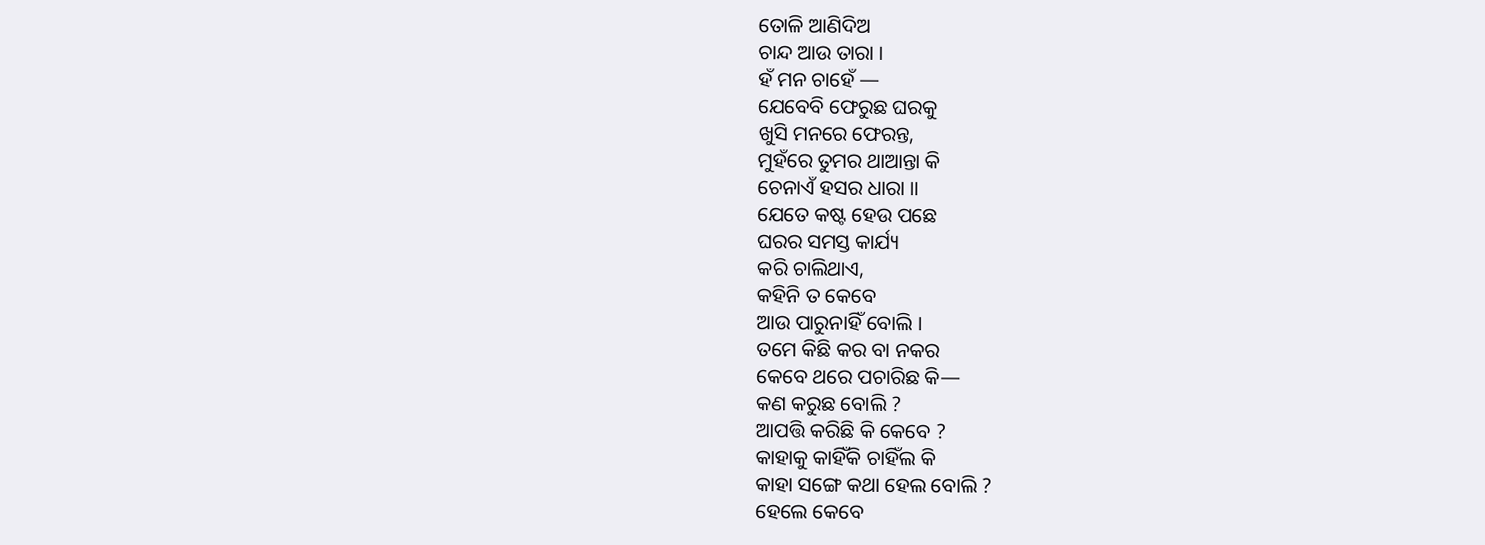ତୋଳି ଆଣିଦିଅ
ଚାନ୍ଦ ଆଉ ତାରା ।
ହଁ ମନ ଚାହେଁ —
ଯେବେବି ଫେରୁଛ ଘରକୁ
ଖୁସି ମନରେ ଫେରନ୍ତ,
ମୁହଁରେ ତୁମର ଥାଆନ୍ତା କି
ଚେନାଏଁ ହସର ଧାରା ॥
ଯେତେ କଷ୍ଟ ହେଉ ପଛେ
ଘରର ସମସ୍ତ କାର୍ଯ୍ୟ
କରି ଚାଲିଥାଏ,
କହିନି ତ କେବେ
ଆଉ ପାରୁନାହିଁ ବୋଲି ।
ତମେ କିଛି କର ବା ନକର
କେବେ ଥରେ ପଚାରିଛ କି—
କଣ କରୁଛ ବୋଲି ?
ଆପତ୍ତି କରିଛି କି କେବେ ?
କାହାକୁ କାହିଁକି ଚାହିଁଲ କି
କାହା ସଙ୍ଗେ କଥା ହେଲ ବୋଲି ?
ହେଲେ କେବେ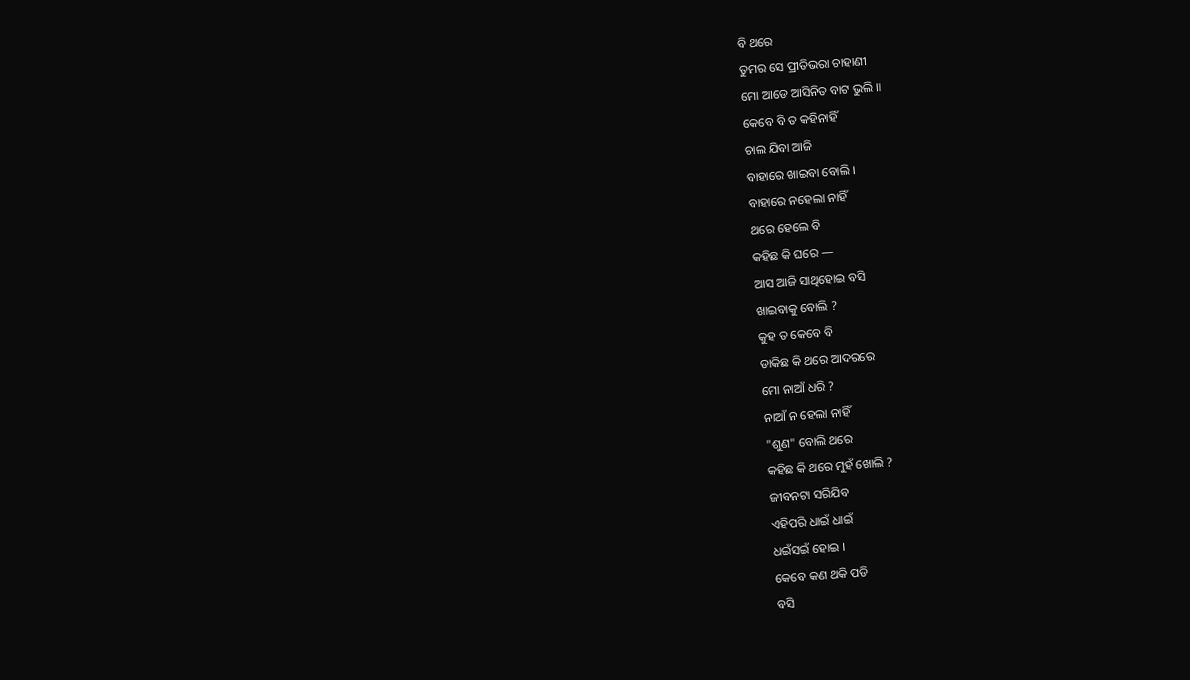ବି ଥରେ
ତୁମର ସେ ପ୍ରୀତିଭରା ଚାହାଣୀ
ମୋ ଆଡେ ଆସିନିତ ବାଟ ଭୁଲି ॥
କେବେ ବି ତ କହିନାହିଁ
ଚାଲ ଯିବା ଆଜି
ବାହାରେ ଖାଇବା ବୋଲି ।
ବାହାରେ ନହେଲା ନାହିଁ
ଥରେ ହେଲେ ବି
କହିଛ କି ଘରେ —
ଆସ ଆଜି ସାଥିହୋଇ ବସି
ଖାଇବାକୁ ବୋଲି ?
କୁହ ତ କେବେ ବି
ଡାକିଛ କି ଥରେ ଆଦରରେ
ମୋ ନାଆଁ ଧରି ?
ନାଆଁ ନ ହେଲା ନାହିଁ
"ଶୁଣ" ବୋଲି ଥରେ
କହିଛ କି ଥରେ ମୁହଁ ଖୋଲି ?
ଜୀବନଟା ସରିଯିବ
ଏହିପରି ଧାଇଁ ଧାଇଁ
ଧଇଁସଇଁ ହୋଇ ।
କେବେ କଣ ଥକି ପଡି
ବସି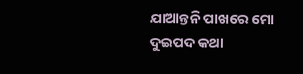ଯାଆନ୍ତନି ପାଖରେ ମୋ
ଦୁଇପଦ କଥା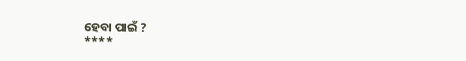ହେବା ପାଇଁ ?
****